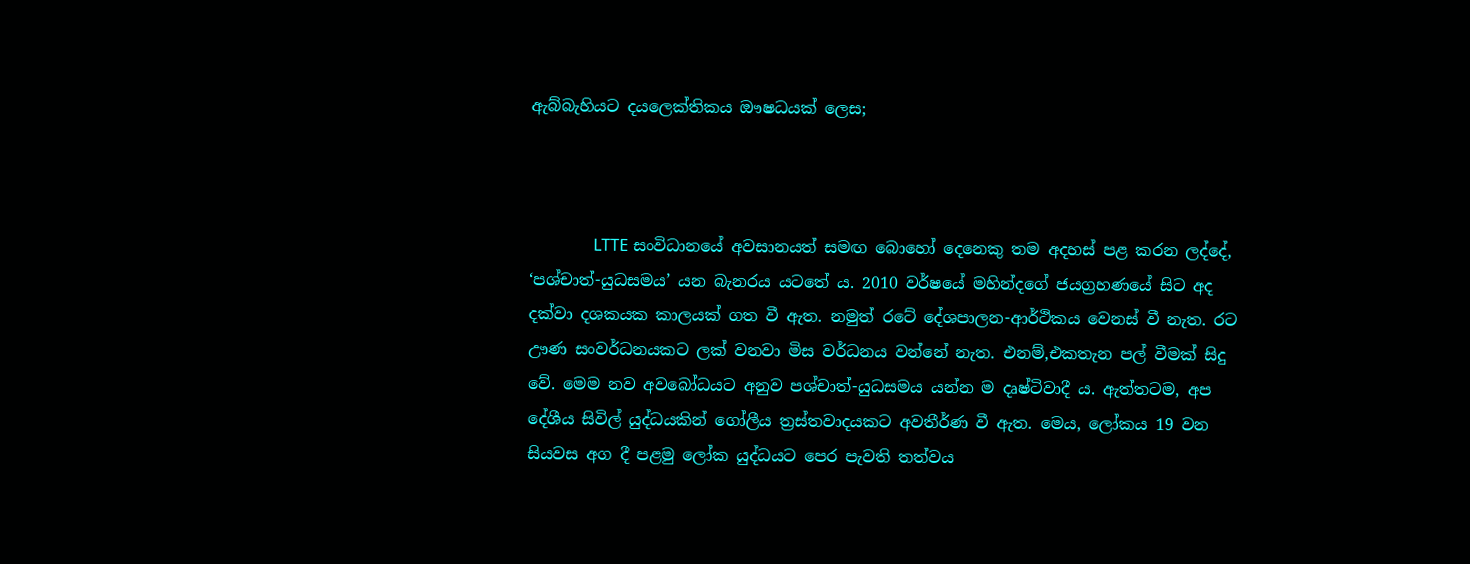ඇබ්බැහියට දයලෙක්තිකය ඖෂධයක් ලෙස;



                LTTE සංවිධානයේ අවසානයත් සමඟ බොහෝ දෙනෙකු තම අදහස් පළ කරන ලද්දේ, ‘පශ්චාත්-යුධසමය’ යන බැනරය යටතේ ය. 2010 වර්ෂයේ මහින්දගේ ජයග්‍රහණයේ සිට අද දක්වා දශකයක කාලයක් ගත වී ඇත. නමුත් රටේ දේශපාලන-ආර්ථිකය වෙනස් වී නැත. රට ඌණ සංවර්ධනයකට ලක් වනවා මිස වර්ධනය වන්නේ නැත. එනම්,එකතැන පල් වීමක් සිදු වේ. මෙම නව අවබෝධයට අනුව පශ්චාත්-යුධසමය යන්න ම දෘෂ්ටිවාදී ය. ඇත්තටම, අප දේශීය සිවිල් යුද්ධයකින් ගෝලීය ත්‍රස්තවාදයකට අවතීර්ණ වී ඇත. මෙය, ලෝකය 19 වන සියවස අග දී පළමු ලෝක යුද්ධයට පෙර පැවති තත්වය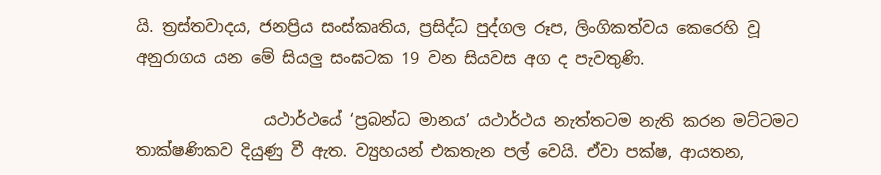යි. ත්‍රස්තවාදය, ජනප්‍රිය සංස්කෘතිය, ප්‍රසිද්ධ පුද්ගල රූප, ලිංගිකත්වය කෙරෙහි වූ අනුරාගය යන මේ සියලු සංඝටක 19 වන සියවස අග ද පැවතුණි.

                යථාර්ථයේ ‘ප්‍රබන්ධ මානය’ යථාර්ථය නැත්තටම නැති කරන මට්ටමට තාක්ෂණිකව දියුණු වී ඇත. ව්‍යුහයන් එකතැන පල් වෙයි. ඒවා පක්ෂ, ආයතන,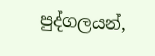පුද්ගලයන්,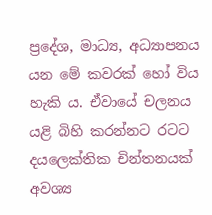ප්‍රදේශ, මාධ්‍ය, අධ්‍යාපනය යන මේ කවරක් හෝ විය හැකි ය. ඒවායේ චලනය යළි බිහි කරන්නට රටට දයලෙක්තික චින්තනයක් අවශ්‍ය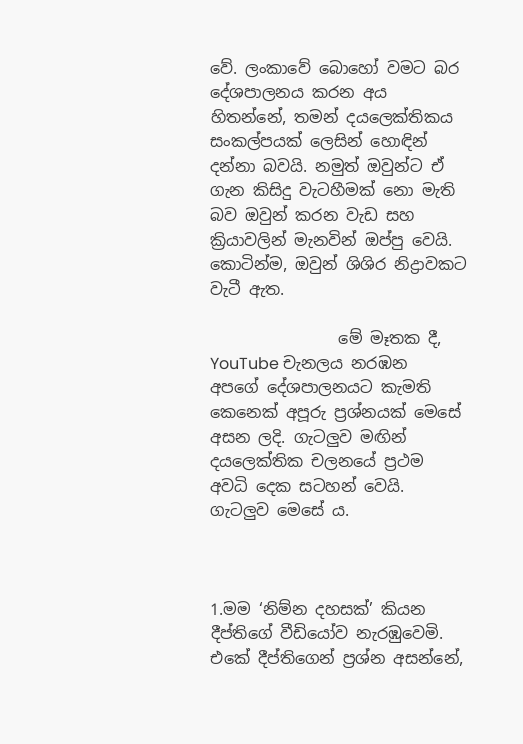වේ. ලංකාවේ බොහෝ වමට බර දේශපාලනය කරන අය හිතන්නේ, තමන් දයලෙක්තිකය සංකල්පයක් ලෙසින් හොඳින් දන්නා බවයි. නමුත් ඔවුන්ට ඒ ගැන කිසිදු වැටහීමක් නො මැති බව ඔවුන් කරන වැඩ සහ ක්‍රියාවලින් මැනවින් ඔප්පු වෙයි. කොටින්ම, ඔවුන් ශිශිර නිද්‍රාවකට වැටී ඇත.

                මේ මෑතක දී, YouTube චැනලය නරඹන අපගේ දේශපාලනයට කැමති කෙනෙක් අපූරු ප්‍රශ්නයක් මෙසේ අසන ලදි. ගැටලුව මඟින් දයලෙක්තික චලනයේ ප්‍රථම අවධි දෙක සටහන් වෙයි. ගැටලුව මෙසේ ය.



1.මම ‘නිම්න දහසක්’ කියන දීප්තිගේ වීඩියෝව නැරඹුවෙමි. එකේ දීප්තිගෙන් ප්‍රශ්න අසන්නේ,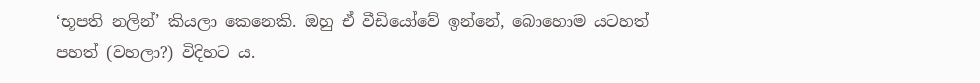‘භූපති නලින්’ කියලා කෙනෙකි. ඔහු ඒ වීඩියෝවේ ඉන්නේ, බොහොම යටහත් පහත් (වහලා?) විදිහට ය.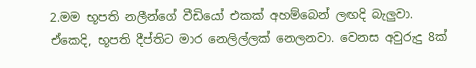2.මම භූපති නලීන්ගේ වීඩියෝ එකක් අහම්බෙන් ලඟදි බැලුවා. ඒකෙදි, භූපති දීප්තිට මාර නෙලිල්ලක් නෙලනවා. වෙනස අවුරුදු 8ක්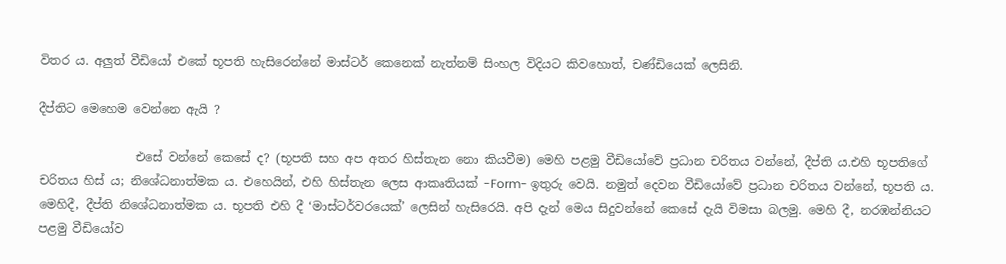විතර ය. අලුත් වීඩියෝ එකේ භූපති හැසිරෙන්නේ මාස්ටර් කෙනෙක් නැත්නම් සිංහල විදියට කිවහොත්, චණ්ඩියෙක් ලෙසිනි.

දීප්තිට මෙහෙම වෙන්නෙ ඇයි ?

                එසේ වන්නේ කෙසේ ද? (භූපති සහ අප අතර හිස්තැන නො කියවීම) මෙහි පළමු වීඩියෝවේ ප්‍රධාන චරිතය වන්නේ, දීප්ති ය.එහි භූපතිගේ චරිතය හිස් ය; නිශේධනාත්මක ය. එහෙයින්, එහි හිස්තැන ලෙස ආකෘතියක් -Form- ඉතුරු වෙයි. නමුත් දෙවන වීඩියෝවේ ප්‍රධාන චරිතය වන්නේ, භූපති ය. මෙහිදී, දීප්ති නිශේධනාත්මක ය. භූපති එහි දී ‘මාස්ටර්වරයෙක්’ ලෙසින් හැසිරෙයි. අපි දැන් මෙය සිදුවන්නේ කෙසේ දැයි විමසා බලමු. මෙහි දී, නරඹන්නියට පළමු වීඩියෝව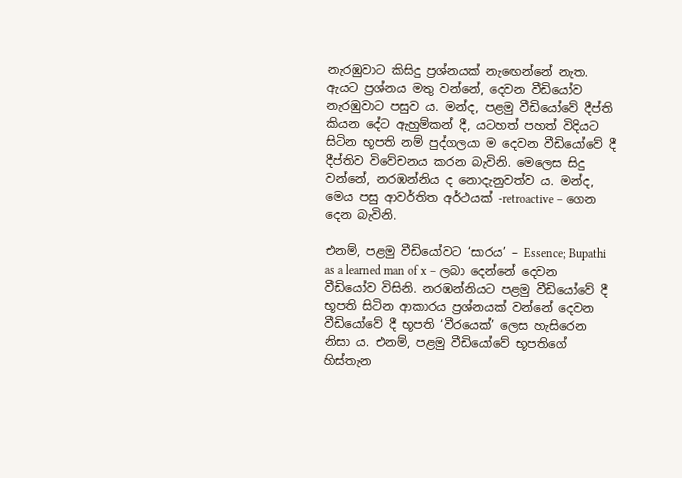නැරඹුවාට කිසිදු ප්‍රශ්නයක් නැඟෙන්නේ නැත. ඇයට ප්‍රශ්නය මතු වන්නේ, දෙවන වීඩියෝව නැරඹුවාට පසුව ය. මන්ද, පළමු වීඩියෝවේ දීප්ති කියන දේට ඇහුම්කන් දී, යටහත් පහත් විදියට සිටින භූපති නම් පුද්ගලයා ම දෙවන වීඩියෝවේ දී දීප්තිව විවේචනය කරන බැවිනි. මෙලෙස සිදු වන්නේ, නරඹන්නිය ද නොදැනුවත්ව ය. මන්ද, මෙය පසු ආවර්තිත අර්ථයක් -retroactive – ගෙන දෙන බැවිනි.

එනම්, පළමු වීඩියෝවට ‘සාරය’ – Essence; Bupathi as a learned man of x – ලබා දෙන්නේ දෙවන වීඩියෝව විසිනි. නරඹන්නියට පළමු වීඩියෝවේ දී භූපති සිටින ආකාරය ප්‍රශ්නයක් වන්නේ දෙවන වීඩියෝවේ දී භූපති ‘වීරයෙක්’ ලෙස හැසිරෙන නිසා ය. එනම්, පළමු වීඩියෝවේ භූපතිගේ හිස්තැන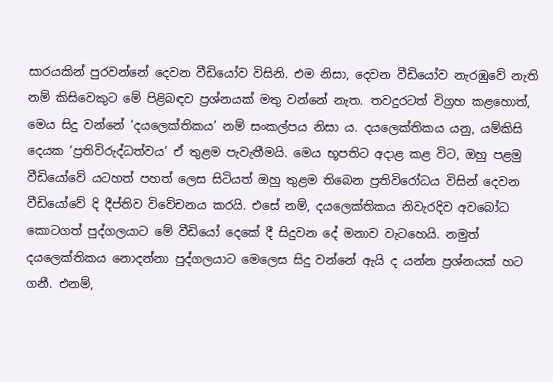සාරයකින් පුරවන්නේ දෙවන වීඩියෝව විසිනි. එම නිසා, දෙවන වීඩියෝව නැරඹුවේ නැති නම් කිසිවෙකුට මේ පිළිබඳව ප්‍රශ්නයක් මතු වන්නේ නැත. තවදුරටත් විග්‍රහ කළහොත්, මෙය සිදු වන්නේ ‘දයලෙක්තිකය’ නම් සංකල්පය නිසා ය. දයලෙක්තිකය යනු, යම්කිසි දෙයක ‘ප්‍රතිවිරුද්ධත්වය’ ඒ තුළම පැවැතීමයි. මෙය භූපතිට අදාළ කළ විට, ඔහු පළමු වීඩියෝවේ යටහත් පහත් ලෙස සිටියත් ඔහු තුළම තිබෙන ප්‍රතිවිරෝධය විසින් දෙවන වීඩියෝවේ දි දීප්තිව විවේචනය කරයි. එසේ නම්, දයලෙක්තිකය නිවැරදිව අවබෝධ කොටගත් පුද්ගලයාට මේ වීඩියෝ දෙකේ දී සිදුවන දේ මනාව වැටහෙයි. නමුත් දයලෙක්තිකය නොදන්නා පුද්ගලයාට මෙලෙස සිදු වන්නේ ඇයි ද යන්න ප්‍රශ්නයක් හට ගනී. එනම්,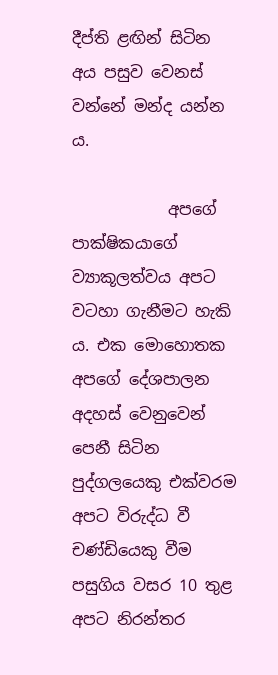දීප්ති ළඟින් සිටින අය පසුව වෙනස් වන්නේ මන්ද යන්න ය.

            අපගේ පාක්ෂිකයාගේ ව්‍යාකූලත්වය අපට වටහා ගැනීමට හැකි ය. එක මොහොතක අපගේ දේශපාලන අදහස් වෙනුවෙන් පෙනී සිටින පුද්ගලයෙකු එක්වරම අපට විරුද්ධ වී චණ්ඩියෙකු වීම පසුගිය වසර 10 තුළ අපට නිරන්තර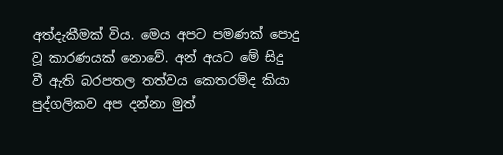අත්දැකීමක් විය. මෙය අපට පමණක් පොදු වූ කාරණයක් නොවේ. අන් අයට මේ සිදු වී ඇති බරපතල තත්වය කෙතරම්ද කියා පුද්ගලිකව අප දන්නා මුත්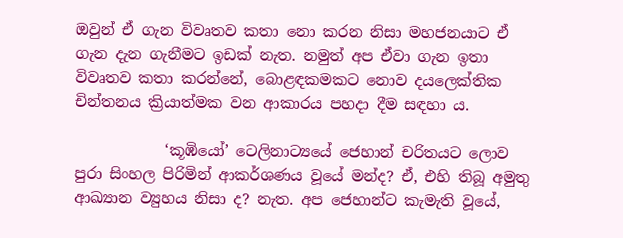ඔවුන් ඒ ගැන විවෘතව කතා නො කරන නිසා මහජනයාට ඒ ගැන දැන ගැනීමට ඉඩක් නැත. නමුත් අප ඒවා ගැන ඉතා විවෘතව කතා කරන්නේ, බොළඳකමකට නොව දයලෙක්තික චින්තනය ක්‍රියාත්මක වන ආකාරය පහදා දීම සඳහා ය.

            ‘කූඹියෝ’ ටෙලිනාට්‍යයේ ජෙහාන් චරිතයට ලොව පුරා සිංහල පිරිමින් ආකර්ශණය වූයේ මන්ද? ඒ, එහි තිබූ අමුතු ආඛ්‍යාන ව්‍යුහය නිසා ද? නැත. අප ජෙහාන්ට කැමැති වූයේ,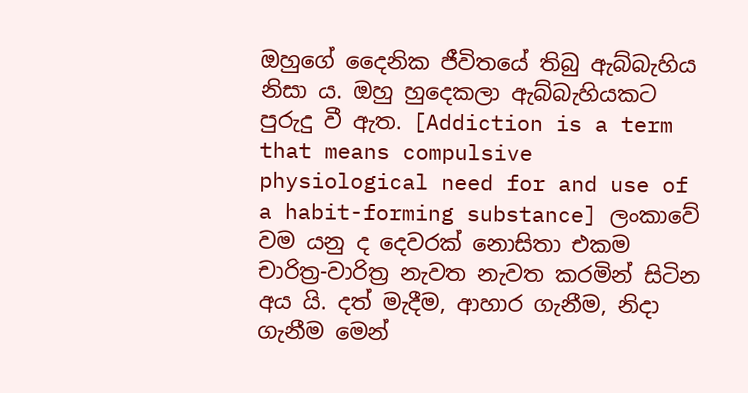ඔහුගේ දෛනික ජීවිතයේ තිබු ඇබ්බැහිය නිසා ය. ඔහු හුදෙකලා ඇබ්බැහියකට පුරුදු වී ඇත. [Addiction is a term that means compulsive physiological need for and use of a habit-forming substance] ලංකාවේ වම යනු ද දෙවරක් නොසිතා එකම චාරිත්‍ර-වාරිත්‍ර නැවත නැවත කරමින් සිටින අය යි. දත් මැදීම, ආහාර ගැනීම, නිදා ගැනීම මෙන්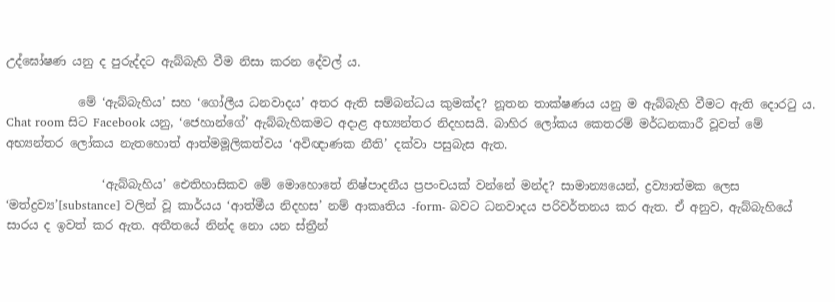උද්ඝෝෂණ යනු ද පුරුද්දට ඇබ්බැහි වීම නිසා කරන දේවල් ය.

            මේ ‘ඇබ්බැහිය’ සහ ‘ගෝලීය ධනවාදය’ අතර ඇති සම්බන්ධය කුමක්ද? නූතන තාක්ෂණය යනු ම ඇබ්බැහි වීමට ඇති දොරටු ය. Chat room සිට Facebook යනු, ‘ජෙහාන්ගේ’ ඇබ්බැහිකමට අදාළ අභ්‍යන්තර නිදහසයි. බාහිර ලෝකය කෙතරම් මර්ධනකාරී වූවත් මේ අභ්‍යන්තර ලෝකය නැතහොත් ආත්මමූලිකත්වය ‘අවිඥාණක නීති’ දක්වා පසුබැස ඇත.

                ‘ඇබ්බැහිය’ ඓතිහාසිකව මේ මොහොතේ නිෂ්පාදනීය ප්‍රපංචයක් වන්නේ මන්ද? සාමාන්‍යයෙන්, ද්‍රව්‍යාත්මක ලෙස ‘මත්ද්‍රව්‍ය’[substance] වලින් වූ කාර්යය ‘ආත්මීය නිදහස’ නම් ආකෘතිය -form- බවට ධනවාදය පරිවර්තනය කර ඇත. ඒ අනුව, ඇබ්බැහියේ සාරය ද ඉවත් කර ඇත. අතීතයේ නින්ද නො යන ස්ත්‍රීන්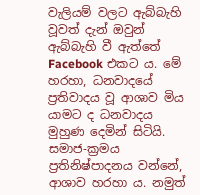වැලියම් වලට ඇබ්බැහි වූවත් දැන් ඔවුන් ඇබ්බැහි වී ඇත්තේ Facebook එකට ය. මේ හරහා, ධනවාදයේ ප්‍රතිවාදය වූ ආශාව මිය යාමට ද ධනවාදය මුහුණ දෙමින් සිටියි. සමාජ-ක්‍රමය ප්‍රතිනිෂ්පාදනය වන්නේ, ආශාව හරහා ය. නමුත්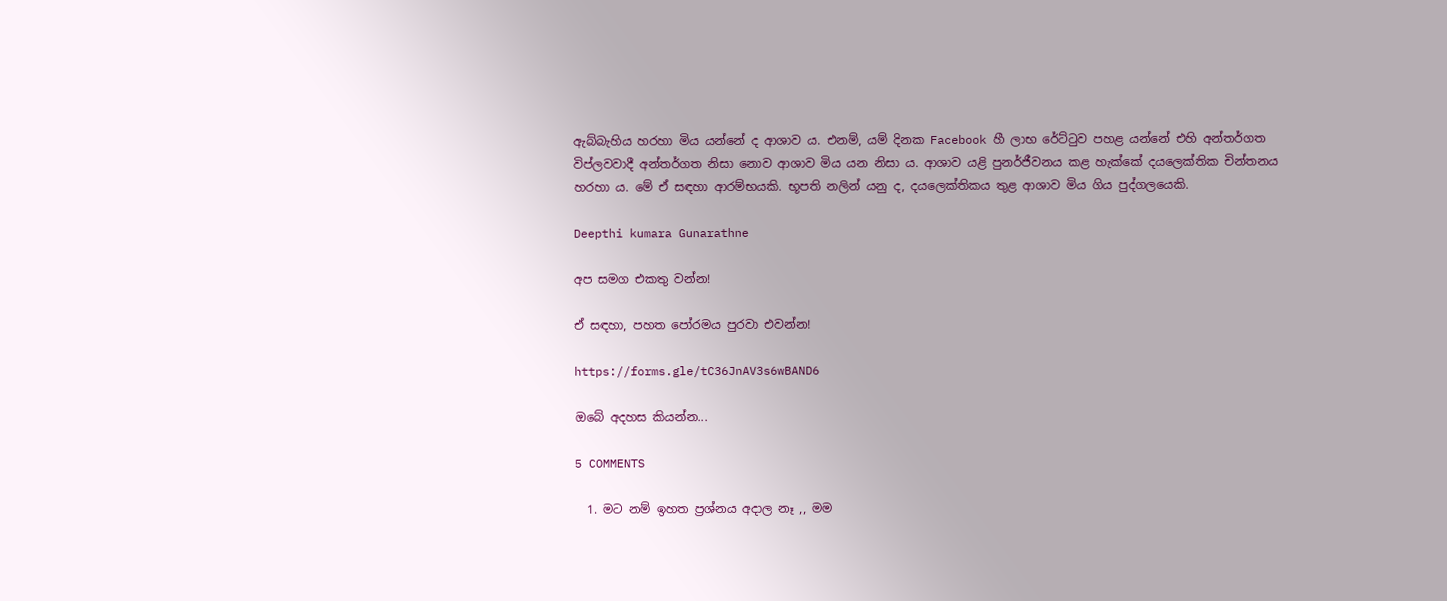ඇබ්බැහිය හරහා මිය යන්නේ ද ආශාව ය. එනම්, යම් දිනක Facebook හී ලාභ රේට්ටුව පහළ යන්නේ එහි අන්තර්ගත විප්ලවවාදී අන්තර්ගත නිසා නොව ආශාව මිය යන නිසා ය. ආශාව යළි පුනර්ජීවනය කළ හැක්කේ දයලෙක්තික චින්තනය හරහා ය. මේ ඒ සඳහා ආරම්භයකි. භූපති නලින් යනු ද, දයලෙක්තිකය තුළ ආශාව මිය ගිය පුද්ගලයෙකි.

Deepthi kumara Gunarathne

අප සමග එකතු වන්න!

ඒ සඳහා, පහත පෝරමය පුරවා එවන්න!

https://forms.gle/tC36JnAV3s6wBAND6

ඔබේ අදහස කියන්න...

5 COMMENTS

  1. මට නම් ඉහත ප්‍රශ්නය අදාල නෑ ,, මම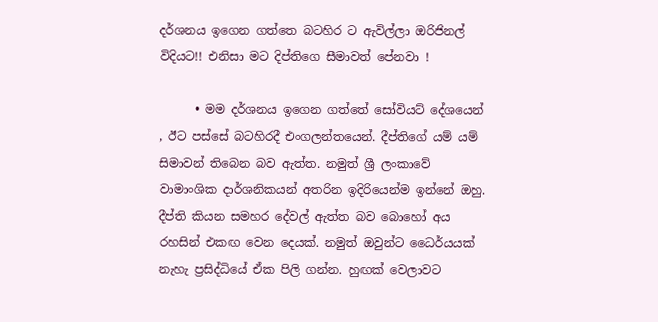දර්ශනය ඉගෙන ගත්තෙ බටහිර ට ඇවිල්ලා ඔරිජිනල් විදියට!! එනිසා මට දිප්තිගෙ සීමාවත් පේනවා !

      • මම දර්ශනය ඉගෙන ගත්තේ සෝවියට් දේශයෙන් , ඊට පස්සේ බටහිරදී එංගලන්තයෙන්. දීප්තිගේ යම් යම් සිමාවන් තිබෙන බව ඇත්ත. නමුත් ශ්‍රී ලංකාවේ වාමාංශික දාර්ශනිකයන් අතරින ඉදිරියෙන්ම ඉන්නේ ඔහු. දීප්ති කියන සමහර දේවල් ඇත්ත බව බොහෝ අය රහසින් එකඟ වෙන දෙයක්. නමුත් ඔවුන්ට ධෛර්යයක් නැහැ ප්‍රසිද්ධියේ ඒක පිලි ගන්න. හුඟක් වෙලාවට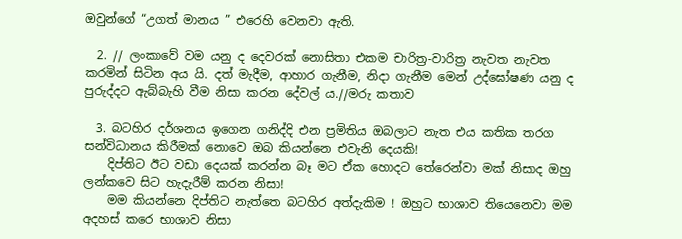ඔවුන්ගේ “උගත් මානය ” එරෙහි වෙනවා ඇති.

  2. // ලංකාවේ වම යනු ද දෙවරක් නොසිතා එකම චාරිත්‍ර-වාරිත්‍ර නැවත නැවත කරමින් සිටින අය යි. දත් මැදීම, ආහාර ගැනීම, නිදා ගැනීම මෙන් උද්ඝෝෂණ යනු ද පුරුද්දට ඇබ්බැහි වීම නිසා කරන දේවල් ය.//මරු කතාව

  3. බටහිර දර්ශනය ඉගෙන ගනිද්දි එන ප්‍රමිතිය ඔබලාට නැත එය කතික තරග සන්විධානය කිරීමක් නොවෙ ඔබ කියන්නෙ එවැනි දෙයකි!
    දිප්තිට ඊට වඩා දෙයක් කරන්න බෑ මට ඒක හොදට තේරෙන්වා මක් නිසාද ඔහු ලන්කවෙ සිට හැදැරීම් කරන නිසා!
    මම කියන්නෙ දිප්තිට නැත්තෙ බටහිර අත්දැකිම ! ඔහුට භාශාව තියෙනෙවා මම අදහස් කරෙ භාශාව නිසා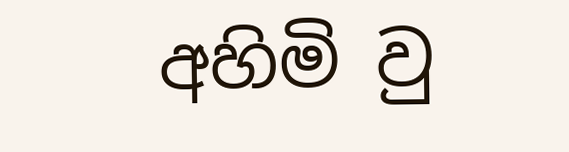අහිමි වු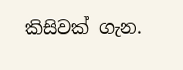කිසිවක් ගැන.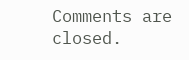Comments are closed.